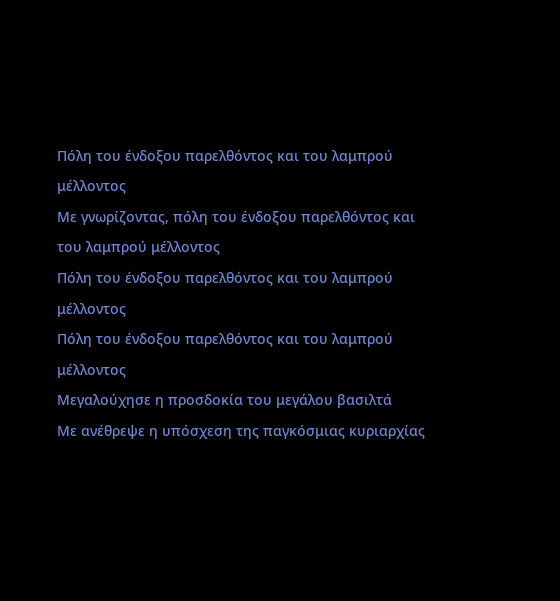Πόλη του ένδοξου παρελθόντος και του λαμπρού μέλλοντος
Με γνωρίζοντας, πόλη του ένδοξου παρελθόντος και του λαμπρού μέλλοντος
Πόλη του ένδοξου παρελθόντος και του λαμπρού μέλλοντος
Πόλη του ένδοξου παρελθόντος και του λαμπρού μέλλοντος
Μεγαλούχησε η προσδοκία του μεγάλου βασιλτά
Με ανέθρεψε η υπόσχεση της παγκόσμιας κυριαρχίας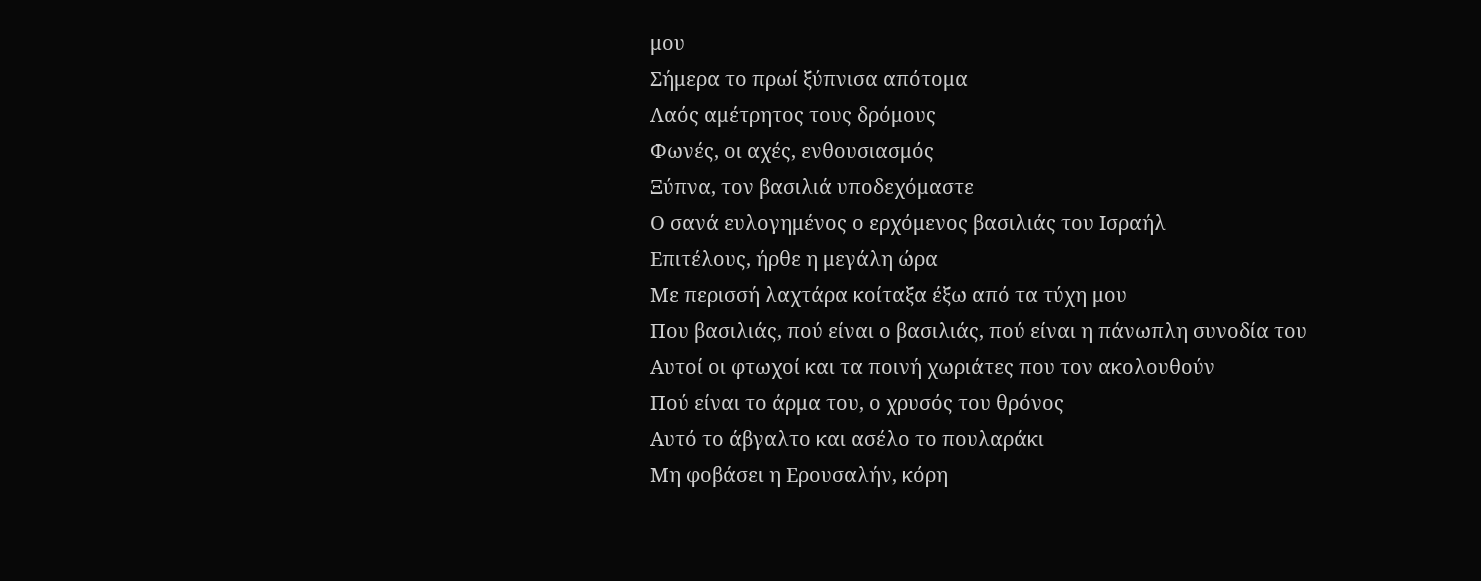μου
Σήμερα το πρωί ξύπνισα απότομα
Λαός αμέτρητος τους δρόμους
Φωνές, οι αχές, ενθουσιασμός
Ξύπνα, τον βασιλιά υποδεχόμαστε
Ο σανά ευλογημένος ο ερχόμενος βασιλιάς του Ισραήλ
Επιτέλους, ήρθε η μεγάλη ώρα
Με περισσή λαχτάρα κοίταξα έξω από τα τύχη μου
Που βασιλιάς, πού είναι ο βασιλιάς, πού είναι η πάνωπλη συνοδία του
Αυτοί οι φτωχοί και τα ποινή χωριάτες που τον ακολουθούν
Πού είναι το άρμα του, ο χρυσός του θρόνος
Αυτό το άβγαλτο και ασέλο το πουλαράκι
Μη φοβάσει η Ερουσαλήν, κόρη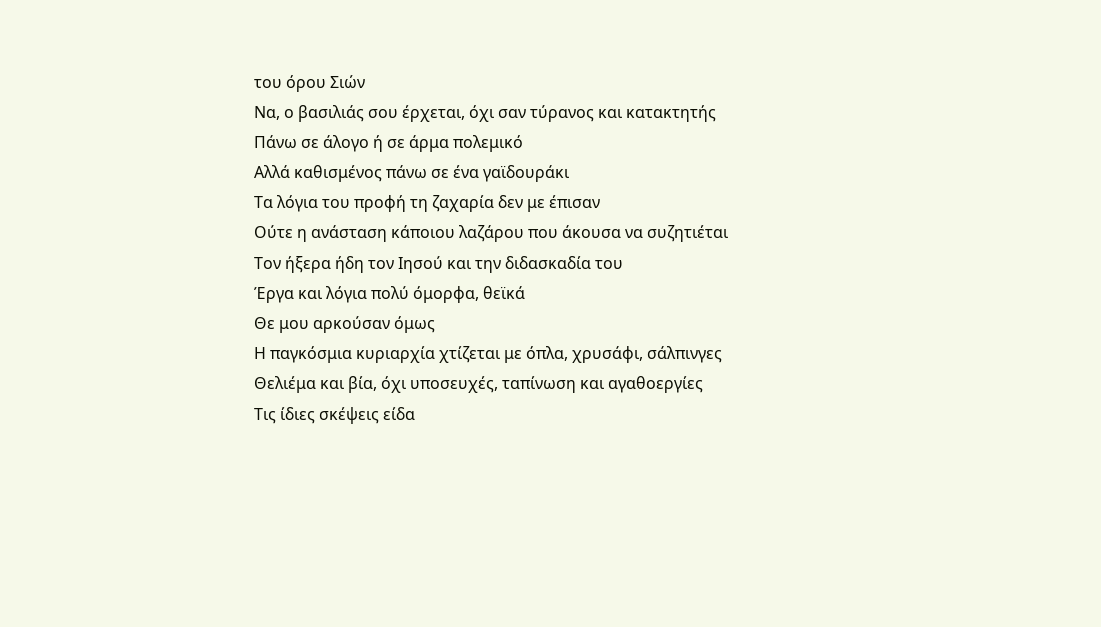του όρου Σιών
Να, ο βασιλιάς σου έρχεται, όχι σαν τύρανος και κατακτητής
Πάνω σε άλογο ή σε άρμα πολεμικό
Αλλά καθισμένος πάνω σε ένα γαϊδουράκι
Τα λόγια του προφή τη ζαχαρία δεν με έπισαν
Ούτε η ανάσταση κάποιου λαζάρου που άκουσα να συζητιέται
Τον ήξερα ήδη τον Ιησού και την διδασκαδία του
Έργα και λόγια πολύ όμορφα, θεϊκά
Θε μου αρκούσαν όμως
Η παγκόσμια κυριαρχία χτίζεται με όπλα, χρυσάφι, σάλπινγες
Θελιέμα και βία, όχι υποσευχές, ταπίνωση και αγαθοεργίες
Τις ίδιες σκέψεις είδα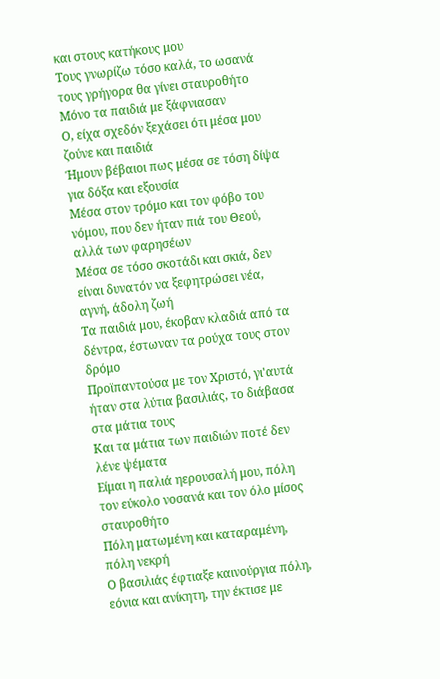και στους κατήκους μου
Τους γνωρίζω τόσο καλά, το ωσανά τους γρήγορα θα γίνει σταυροθήτο
Μόνο τα παιδιά με ξάφνιασαν
Ο, είχα σχεδόν ξεχάσει ότι μέσα μου ζούνε και παιδιά
Ήμουν βέβαιοι πως μέσα σε τόση δίψα για δόξα και εξουσία
Μέσα στον τρόμο και τον φόβο του νόμου, που δεν ήταν πιά του Θεού, αλλά των φαρησέων
Μέσα σε τόσο σκοτάδι και σκιά, δεν είναι δυνατόν να ξεφητρώσει νέα, αγνή, άδολη ζωή
Τα παιδιά μου, έκοβαν κλαδιά από τα δέντρα, έστωναν τα ρούχα τους στον δρόμο
Προϊπαντούσα με τον Χριστό, γι'αυτά ήταν στα λύτια βασιλιάς, το διάβασα στα μάτια τους
Και τα μάτια των παιδιών ποτέ δεν λένε ψέματα
Είμαι η παλιά ηερουσαλή μου, πόλη τον εύκολο νοσανά και τον όλο μίσος σταυροθήτο
Πόλη ματωμένη και καταραμένη, πόλη νεκρή
Ο βασιλιάς έφτιαξε καινούργια πόλη, εόνια και ανίκητη, την έκτισε με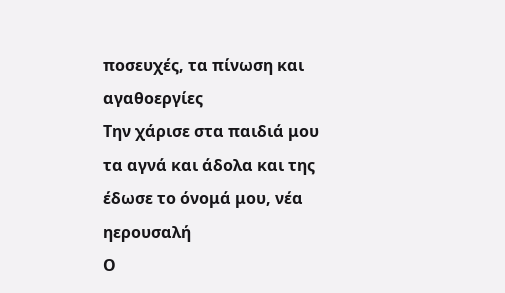ποσευχές, τα πίνωση και αγαθοεργίες
Την χάρισε στα παιδιά μου τα αγνά και άδολα και της έδωσε το όνομά μου, νέα ηερουσαλή
Ο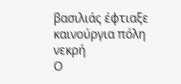βασιλιάς έφτιαξε καινούργια πόλη νεκρή
Ο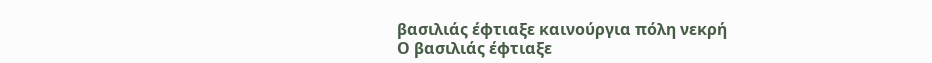βασιλιάς έφτιαξε καινούργια πόλη νεκρή
Ο βασιλιάς έφτιαξε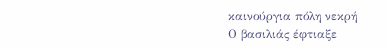καινούργια πόλη νεκρή
Ο βασιλιάς έφτιαξε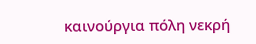καινούργια πόλη νεκρή